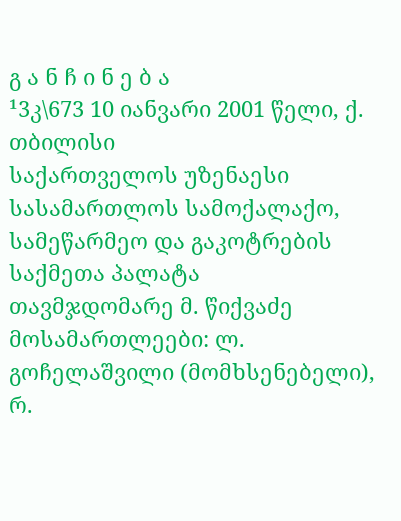გ ა ნ ჩ ი ნ ე ბ ა
¹3კ\673 10 იანვარი 2001 წელი, ქ. თბილისი
საქართველოს უზენაესი სასამართლოს სამოქალაქო, სამეწარმეო და გაკოტრების საქმეთა პალატა
თავმჯდომარე მ. წიქვაძე
მოსამართლეები: ლ. გოჩელაშვილი (მომხსენებელი),
რ.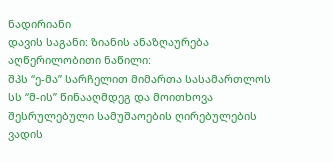ნადირიანი
დავის საგანი: ზიანის ანაზღაურება
აღწერილობითი ნაწილი:
შპს “ე-მა” სარჩელით მიმართა სასამართლოს სს “მ-ის” წინააღმდეგ და მოითხოვა შესრულებული სამუშაოების ღირებულების ვადის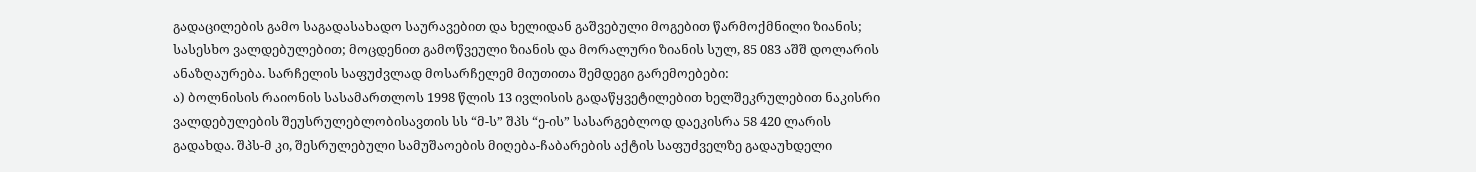გადაცილების გამო საგადასახადო საურავებით და ხელიდან გაშვებული მოგებით წარმოქმნილი ზიანის; სასესხო ვალდებულებით; მოცდენით გამოწვეული ზიანის და მორალური ზიანის სულ, 85 083 აშშ დოლარის ანაზღაურება. სარჩელის საფუძვლად მოსარჩელემ მიუთითა შემდეგი გარემოებები:
ა) ბოლნისის რაიონის სასამართლოს 1998 წლის 13 ივლისის გადაწყვეტილებით ხელშეკრულებით ნაკისრი ვალდებულების შეუსრულებლობისავთის სს “მ-ს” შპს “ე-ის” სასარგებლოდ დაეკისრა 58 420 ლარის გადახდა. შპს-მ კი, შესრულებული სამუშაოების მიღება-ჩაბარების აქტის საფუძველზე გადაუხდელი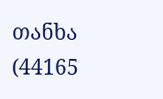თანხა (44165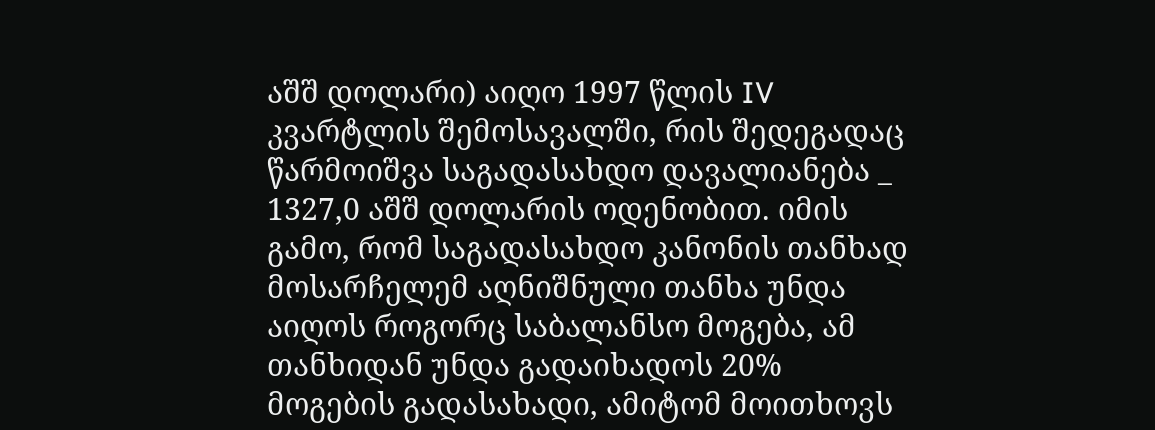აშშ დოლარი) აიღო 1997 წლის IV კვარტლის შემოსავალში, რის შედეგადაც წარმოიშვა საგადასახდო დავალიანება _ 1327,0 აშშ დოლარის ოდენობით. იმის გამო, რომ საგადასახდო კანონის თანხად მოსარჩელემ აღნიშნული თანხა უნდა აიღოს როგორც საბალანსო მოგება, ამ თანხიდან უნდა გადაიხადოს 20% მოგების გადასახადი, ამიტომ მოითხოვს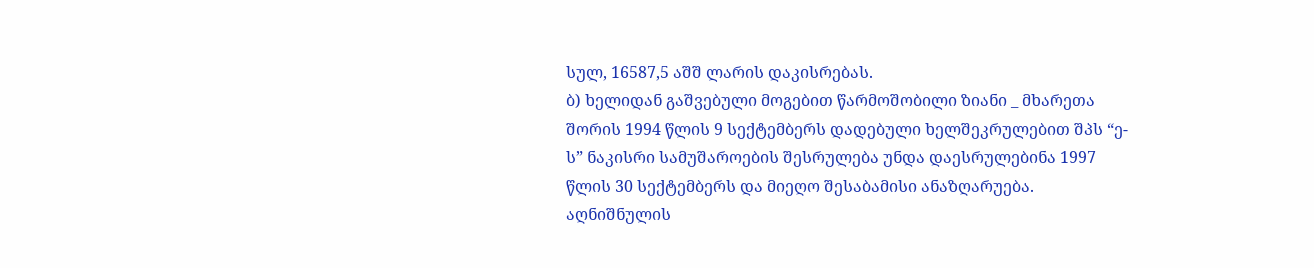სულ, 16587,5 აშშ ლარის დაკისრებას.
ბ) ხელიდან გაშვებული მოგებით წარმოშობილი ზიანი _ მხარეთა შორის 1994 წლის 9 სექტემბერს დადებული ხელშეკრულებით შპს “ე-ს” ნაკისრი სამუშაროების შესრულება უნდა დაესრულებინა 1997 წლის 30 სექტემბერს და მიეღო შესაბამისი ანაზღარუება. აღნიშნულის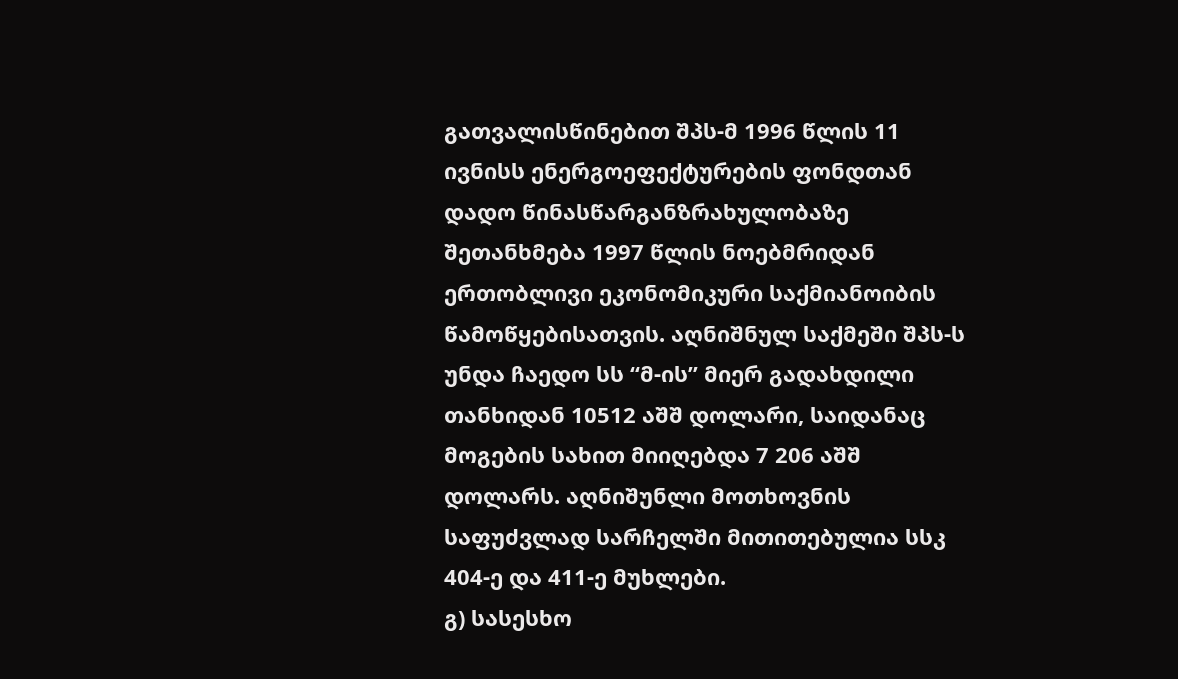გათვალისწინებით შპს-მ 1996 წლის 11 ივნისს ენერგოეფექტურების ფონდთან დადო წინასწარგანზრახულობაზე შეთანხმება 1997 წლის ნოებმრიდან ერთობლივი ეკონომიკური საქმიანოიბის წამოწყებისათვის. აღნიშნულ საქმეში შპს-ს უნდა ჩაედო სს “მ-ის” მიერ გადახდილი თანხიდან 10512 აშშ დოლარი, საიდანაც მოგების სახით მიიღებდა 7 206 აშშ დოლარს. აღნიშუნლი მოთხოვნის საფუძვლად სარჩელში მითითებულია სსკ 404-ე და 411-ე მუხლები.
გ) სასესხო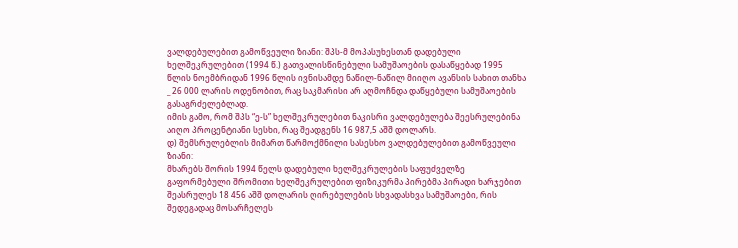ვალდებულებით გამოწვეული ზიანი: შპს-მ მოპასუხესთან დადებული ხელშეკრულებით (1994 წ.) გათვალისწინებული სამუშაოების დასაწყებად 1995 წლის ნოემბრიდან 1996 წლის ივნისამდე ნაწილ-ნაწილ მიიღო ავანსის სახით თანხა _ 26 000 ლარის ოდენობით, რაც საკმარისი არ აღმოჩნდა დაწყებული სამუშაოების გასაგრძელებლად.
იმის გამო, რომ შპს “ე-ს” ხელშეკრულებით ნაკისრი ვალდებულება შეესრულებინა აიღო პროცენტიანი სესხი, რაც შეადგენს 16 987,5 აშშ დოლარს.
დ) შემსრულებლის მიმართ წარმოქმნილი სასესხო ვალდებულებით გამოწვეული ზიანი:
მხარებს შორის 1994 წელს დადებული ხელშეკრულების საფუძველზე გაფორმებული შრომითი ხელშეკრულებით ფიზიკურმა პირებმა პირადი ხარჯებით შეასრულეს 18 456 აშშ დოლარის ღირებულების სხვადასხვა სამუშაოები, რის შედეგადაც მოსარჩელეს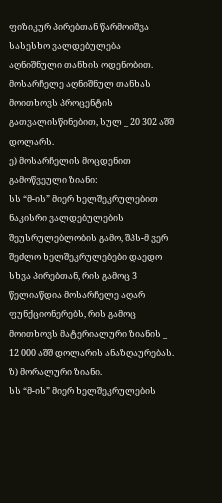ფიზიკურ პირებთან წარმოიშვა სასესხო ვალდებულება აღნიშნული თანხის ოდენობით. მოსარჩელე აღნიშნულ თანხას მოითხოვს პროცენტის გათვალისწინებით, სულ _ 20 302 აშშ დოლარს.
ე) მოსარჩელის მოცდენით გამოწვეული ზიანი:
სს “მ-ის” მიერ ხელშეკრულებით ნაკისრი ვალდებულების შეუსრულებლობის გამო, შპს-მ ვერ შეძლო ხელშეკრულებები დაედო სხვა პირებთან, რის გამოც 3 წელიაწდია მოსარჩელე აღარ ფუნქციონერებს, რის გამოც მოითხოვს მატერიალური ზიანის _ 12 000 აშშ დოლარის ანაზღაურებას.
ზ) მორალური ზიანი.
სს “მ-ის” მიერ ხელშეკრულების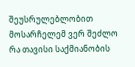შეუსრულებლობით მოსარჩელემ ვერ შეძლო რა თავისი საქმიანობის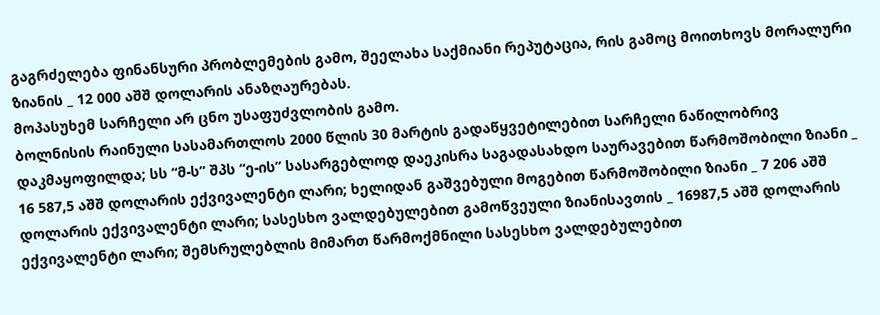გაგრძელება ფინანსური პრობლემების გამო, შეელახა საქმიანი რეპუტაცია, რის გამოც მოითხოვს მორალური ზიანის _ 12 000 აშშ დოლარის ანაზღაურებას.
მოპასუხემ სარჩელი არ ცნო უსაფუძვლობის გამო.
ბოლნისის რაინული სასამართლოს 2000 წლის 30 მარტის გადაწყვეტილებით სარჩელი ნაწილობრივ დაკმაყოფილდა; სს “მ-ს” შპს “ე-ის” სასარგებლოდ დაეკისრა საგადასახდო საურავებით წარმოშობილი ზიანი _ 16 587,5 აშშ დოლარის ექვივალენტი ლარი; ხელიდან გაშვებული მოგებით წარმოშობილი ზიანი _ 7 206 აშშ დოლარის ექვივალენტი ლარი; სასესხო ვალდებულებით გამოწვეული ზიანისავთის _ 16987,5 აშშ დოლარის ექვივალენტი ლარი; შემსრულებლის მიმართ წარმოქმნილი სასესხო ვალდებულებით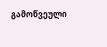გამოწვეული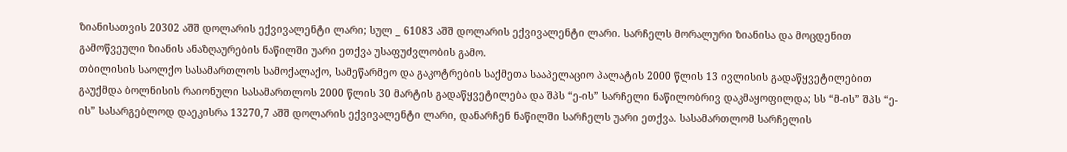ზიანისათვის 20302 აშშ დოლარის ექვივალენტი ლარი; სულ _ 61083 აშშ დოლარის ექვივალენტი ლარი. სარჩელს მორალური ზიანისა და მოცდენით გამოწვეული ზიანის ანაზღაურების ნაწილში უარი ეთქვა უსაფუძვლობის გამო.
თბილისის საოლქო სასამართლოს სამოქალაქო, სამეწარმეო და გაკოტრების საქმეთა სააპელაციო პალატის 2000 წლის 13 ივლისის გადაწყვეტილებით გაუქმდა ბოლნისის რაიონული სასამართლოს 2000 წლის 30 მარტის გადაწყვეტილება და შპს “ე-ის” სარჩელი ნაწილობრივ დაკმაყოფილდა; სს “მ-ის” შპს “ე-ის” სასარგებლოდ დაეკისრა 13270,7 აშშ დოლარის ექვივალენტი ლარი, დანარჩენ ნაწილში სარჩელს უარი ეთქვა. სასამართლომ სარჩელის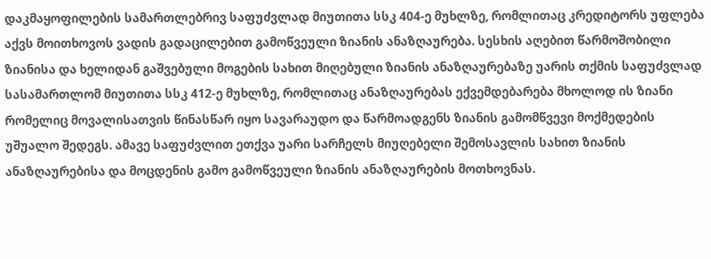დაკმაყოფილების სამართლებრივ საფუძვლად მიუთითა სსკ 404-ე მუხლზე, რომლითაც კრედიტორს უფლება აქვს მოითხოვოს ვადის გადაცილებით გამოწვეული ზიანის ანაზღაურება. სესხის აღებით წარმოშობილი ზიანისა და ხელიდან გაშვებული მოგების სახით მიღებული ზიანის ანაზღაურებაზე უარის თქმის საფუძვლად სასამართლომ მიუთითა სსკ 412-ე მუხლზე, რომლითაც ანაზღაურებას ექვემდებარება მხოლოდ ის ზიანი რომელიც მოვალისათვის წინასწარ იყო სავარაუდო და წარმოადგენს ზიანის გამომწვევი მოქმედების უშუალო შედეგს. ამავე საფუძვლით ეთქვა უარი სარჩელს მიუღებელი შემოსავლის სახით ზიანის ანაზღაურებისა და მოცდენის გამო გამოწვეული ზიანის ანაზღაურების მოთხოვნას.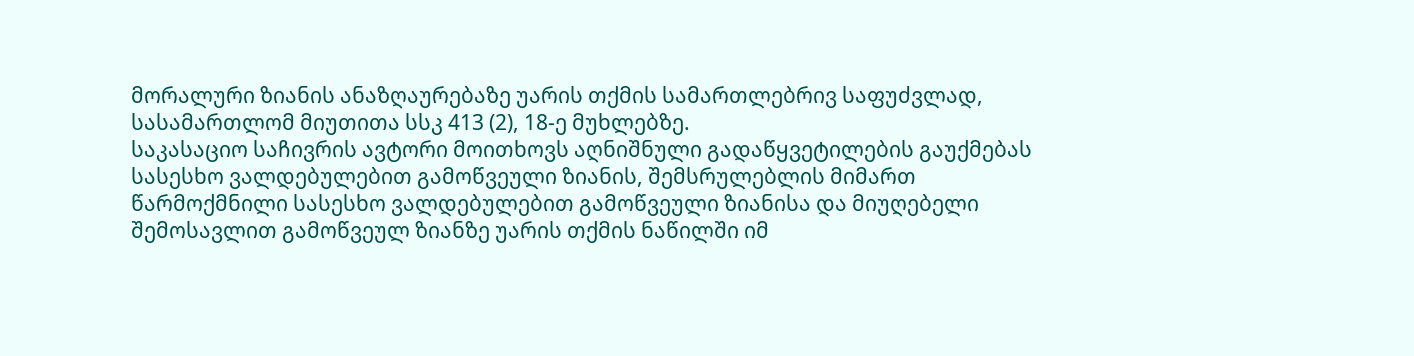მორალური ზიანის ანაზღაურებაზე უარის თქმის სამართლებრივ საფუძვლად, სასამართლომ მიუთითა სსკ 413 (2), 18-ე მუხლებზე.
საკასაციო საჩივრის ავტორი მოითხოვს აღნიშნული გადაწყვეტილების გაუქმებას სასესხო ვალდებულებით გამოწვეული ზიანის, შემსრულებლის მიმართ წარმოქმნილი სასესხო ვალდებულებით გამოწვეული ზიანისა და მიუღებელი შემოსავლით გამოწვეულ ზიანზე უარის თქმის ნაწილში იმ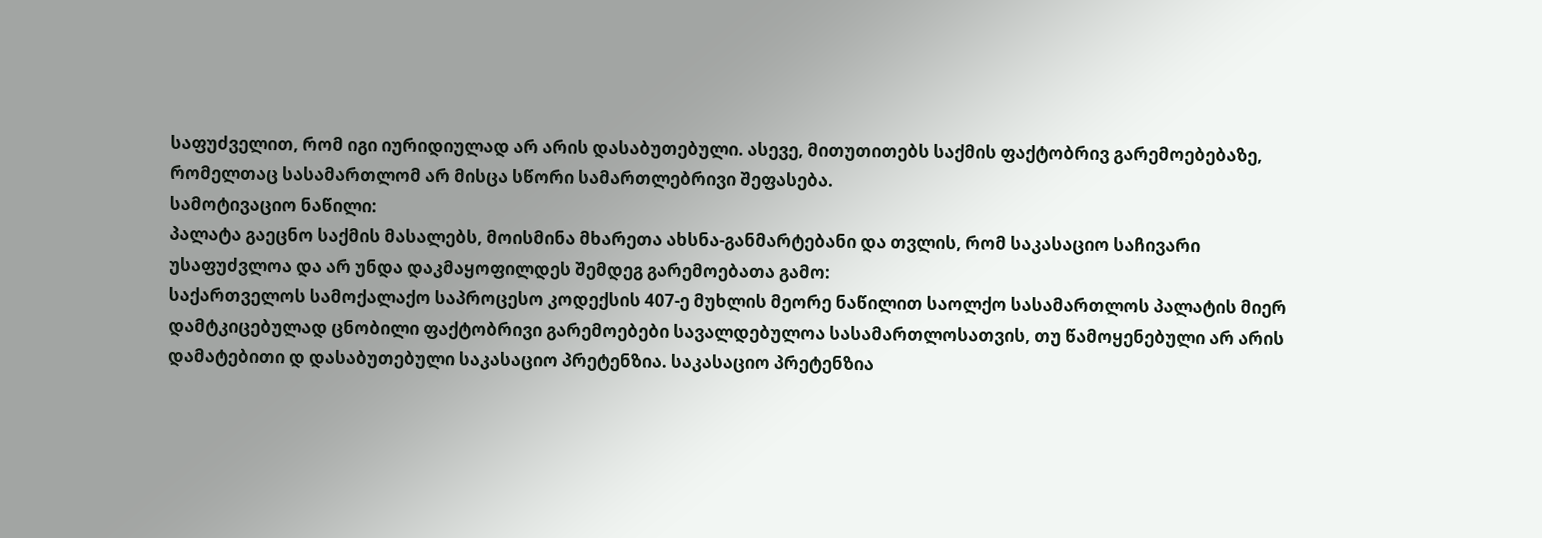საფუძველით, რომ იგი იურიდიულად არ არის დასაბუთებული. ასევე, მითუთითებს საქმის ფაქტობრივ გარემოებებაზე, რომელთაც სასამართლომ არ მისცა სწორი სამართლებრივი შეფასება.
სამოტივაციო ნაწილი:
პალატა გაეცნო საქმის მასალებს, მოისმინა მხარეთა ახსნა-განმარტებანი და თვლის, რომ საკასაციო საჩივარი უსაფუძვლოა და არ უნდა დაკმაყოფილდეს შემდეგ გარემოებათა გამო:
საქართველოს სამოქალაქო საპროცესო კოდექსის 407-ე მუხლის მეორე ნაწილით საოლქო სასამართლოს პალატის მიერ დამტკიცებულად ცნობილი ფაქტობრივი გარემოებები სავალდებულოა სასამართლოსათვის, თუ წამოყენებული არ არის დამატებითი დ დასაბუთებული საკასაციო პრეტენზია. საკასაციო პრეტენზია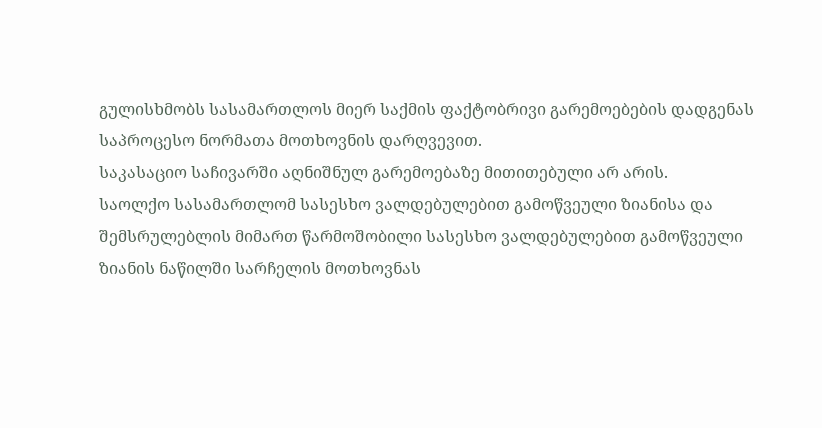გულისხმობს სასამართლოს მიერ საქმის ფაქტობრივი გარემოებების დადგენას საპროცესო ნორმათა მოთხოვნის დარღვევით.
საკასაციო საჩივარში აღნიშნულ გარემოებაზე მითითებული არ არის.
საოლქო სასამართლომ სასესხო ვალდებულებით გამოწვეული ზიანისა და შემსრულებლის მიმართ წარმოშობილი სასესხო ვალდებულებით გამოწვეული ზიანის ნაწილში სარჩელის მოთხოვნას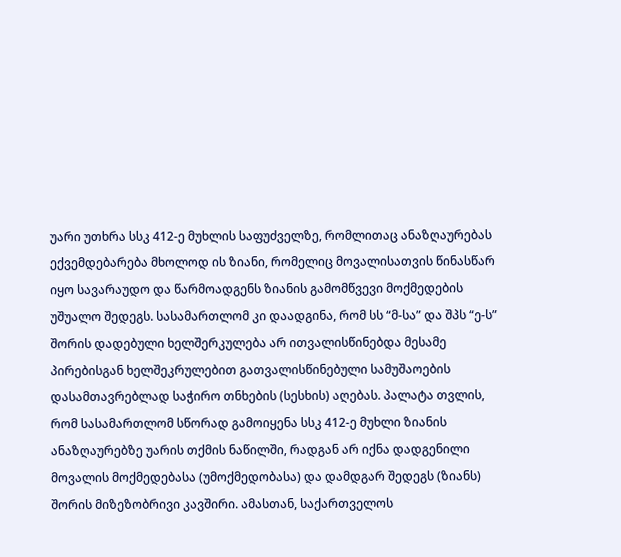უარი უთხრა სსკ 412-ე მუხლის საფუძველზე, რომლითაც ანაზღაურებას ექვემდებარება მხოლოდ ის ზიანი, რომელიც მოვალისათვის წინასწარ იყო სავარაუდო და წარმოადგენს ზიანის გამომწვევი მოქმედების უშუალო შედეგს. სასამართლომ კი დაადგინა, რომ სს “მ-სა” და შპს “ე-ს” შორის დადებული ხელშერკულება არ ითვალისწინებდა მესამე პირებისგან ხელშეკრულებით გათვალისწინებული სამუშაოების დასამთავრებლად საჭირო თნხების (სესხის) აღებას. პალატა თვლის, რომ სასამართლომ სწორად გამოიყენა სსკ 412-ე მუხლი ზიანის ანაზღაურებზე უარის თქმის ნაწილში, რადგან არ იქნა დადგენილი მოვალის მოქმედებასა (უმოქმედობასა) და დამდგარ შედეგს (ზიანს) შორის მიზეზობრივი კავშირი. ამასთან, საქართველოს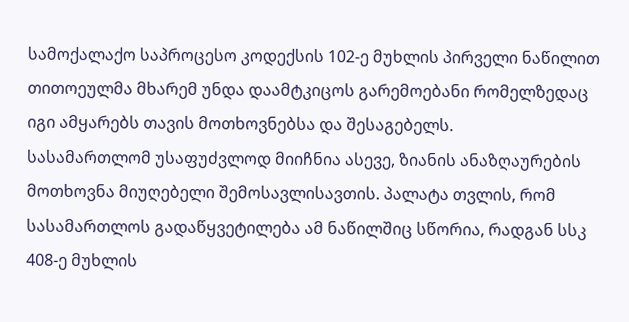სამოქალაქო საპროცესო კოდექსის 102-ე მუხლის პირველი ნაწილით თითოეულმა მხარემ უნდა დაამტკიცოს გარემოებანი რომელზედაც იგი ამყარებს თავის მოთხოვნებსა და შესაგებელს.
სასამართლომ უსაფუძვლოდ მიიჩნია ასევე, ზიანის ანაზღაურების მოთხოვნა მიუღებელი შემოსავლისავთის. პალატა თვლის, რომ სასამართლოს გადაწყვეტილება ამ ნაწილშიც სწორია, რადგან სსკ 408-ე მუხლის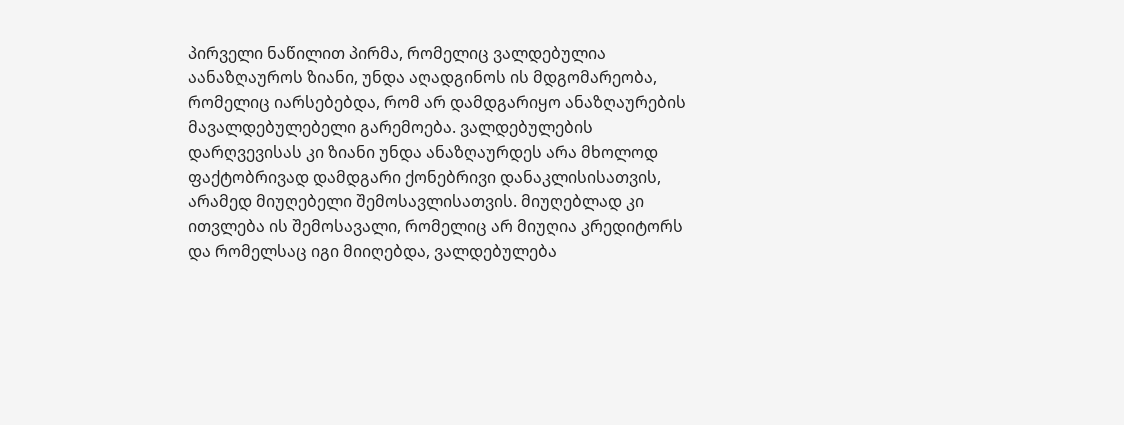პირველი ნაწილით პირმა, რომელიც ვალდებულია აანაზღაუროს ზიანი, უნდა აღადგინოს ის მდგომარეობა, რომელიც იარსებებდა, რომ არ დამდგარიყო ანაზღაურების მავალდებულებელი გარემოება. ვალდებულების დარღვევისას კი ზიანი უნდა ანაზღაურდეს არა მხოლოდ ფაქტობრივად დამდგარი ქონებრივი დანაკლისისათვის, არამედ მიუღებელი შემოსავლისათვის. მიუღებლად კი ითვლება ის შემოსავალი, რომელიც არ მიუღია კრედიტორს და რომელსაც იგი მიიღებდა, ვალდებულება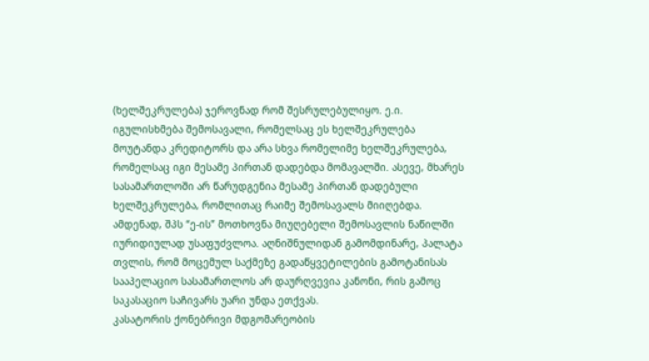(ხელშეკრულება) ჯეროვნად რომ შესრულებულიყო. ე.ი. იგულისხმება შემოსავალი, რომელსაც ეს ხელშეკრულება მოუტანდა კრედიტორს და არა სხვა რომელიმე ხელშეკრულება, რომელსაც იგი მესამე პირთან დადებდა მომავალში. ასევე, მხარეს სასამართლოში არ წარუდგენია მესამე პირთან დადებული ხელშეკრულება, რომლითაც რაიმე შემოსავალს მიიღებდა.
ამდენად, შპს “ე-ის” მოთხოვნა მიუღებელი შემოსავლის ნაწილში იურიდიულად უსაფუძვლოა. აღნიშნულიდან გამომდინარე, პალატა თვლის, რომ მოცემულ საქმეზე გადაწყვეტილების გამოტანისას სააპელაციო სასამართლოს არ დაურღვევია კანონი, რის გამოც საკასაციო საჩივარს უარი უნდა ეთქვას.
კასატორის ქონებრივი მდგომარეობის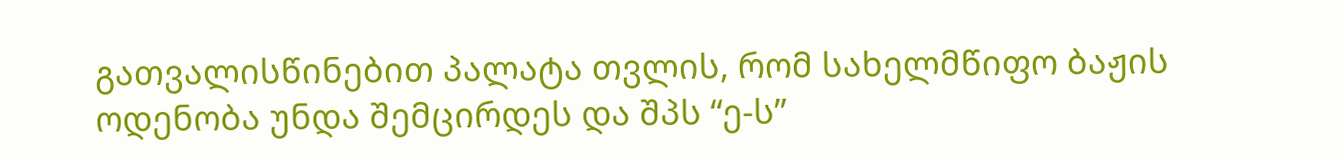გათვალისწინებით პალატა თვლის, რომ სახელმწიფო ბაჟის ოდენობა უნდა შემცირდეს და შპს “ე-ს”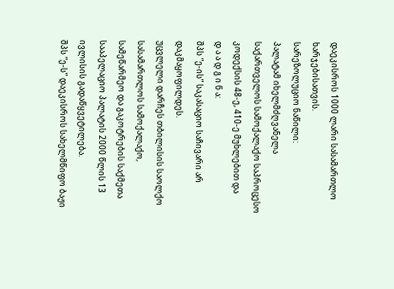დაეკისროს 1000 ლარი სასამართლო ხარჯებისათვის.
სარეზოლუციო ნაწილი:
პალატამ იხელმძღვანელა საქართველოს სამოქალაქო საპროცესო კოდექსის 48-ე, 410-ე მუხლებით და
დ ა ა დ გ ი ნ ა:
შპს “ე-ის” საკასაციო საჩივარი არ დაკმაყოფილდეს.
უცვლელი დარჩეს თბილისის საოლქო სასამართლოს სამოქალაქო, სამეწარმეო და გაკოტრების საქმეთა სააპელაციო პალატის 2000 წლის 13 ივლისის გადაწყვეტილება.
შპს “ე-ს” დაეკისროს სახელმწიფო ბაჟი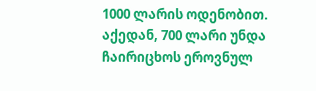1000 ლარის ოდენობით. აქედან, 700 ლარი უნდა ჩაირიცხოს ეროვნულ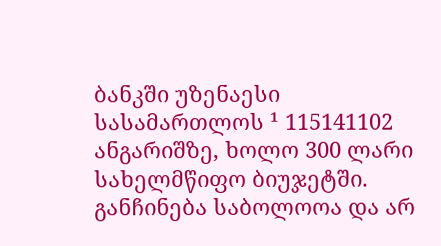ბანკში უზენაესი სასამართლოს ¹ 115141102 ანგარიშზე, ხოლო 300 ლარი სახელმწიფო ბიუჯეტში.
განჩინება საბოლოოა და არ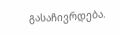გასაჩივრდება.